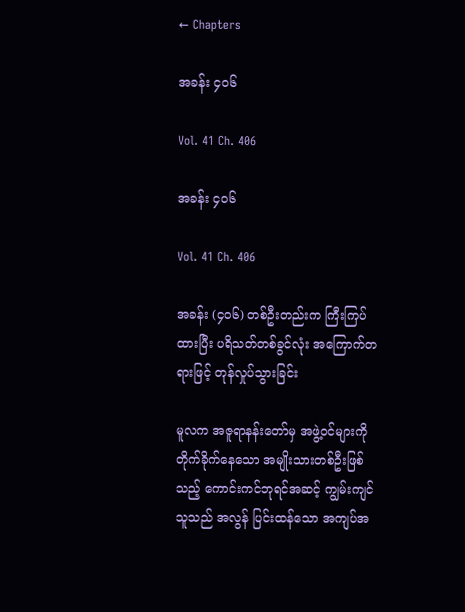← Chapters

အခန်း ၄၀၆

Vol. 41 Ch. 406

အခန်း ၄၀၆

Vol. 41 Ch. 406

အခန်း (၄၀၆) တစ်ဦးတည်းက ကြီးကြပ်ထားပြီး ပရိသတ်တစ်ခွင်လုံး အကြောက်တရားဖြင့် တုန်လှုပ်သွားခြင်း

မူလက အဇူရာနန်းတော်မှ အဖွဲ့ဝင်များကို တိုက်ခိုက်နေသော အမျိုးသားတစ်ဦးဖြစ်သည့် ကောင်းကင်ဘုရင်အဆင့် ကျွမ်းကျင်သူသည် အလွန် ပြင်းထန်သော အကျပ်အ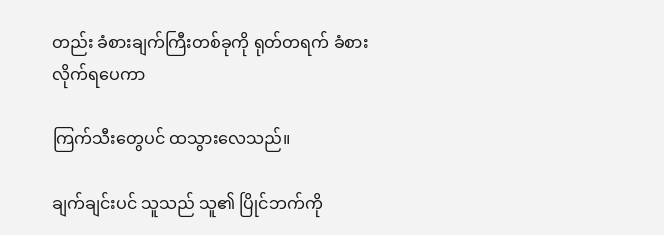တည်း ခံစားချက်ကြီးတစ်ခုကို ရုတ်တရက် ခံစားလိုက်ရပေကာ

ကြက်သီးတွေပင် ထသွားလေသည်။

ချက်ချင်းပင် သူသည် သူ၏ ပြိုင်ဘက်ကို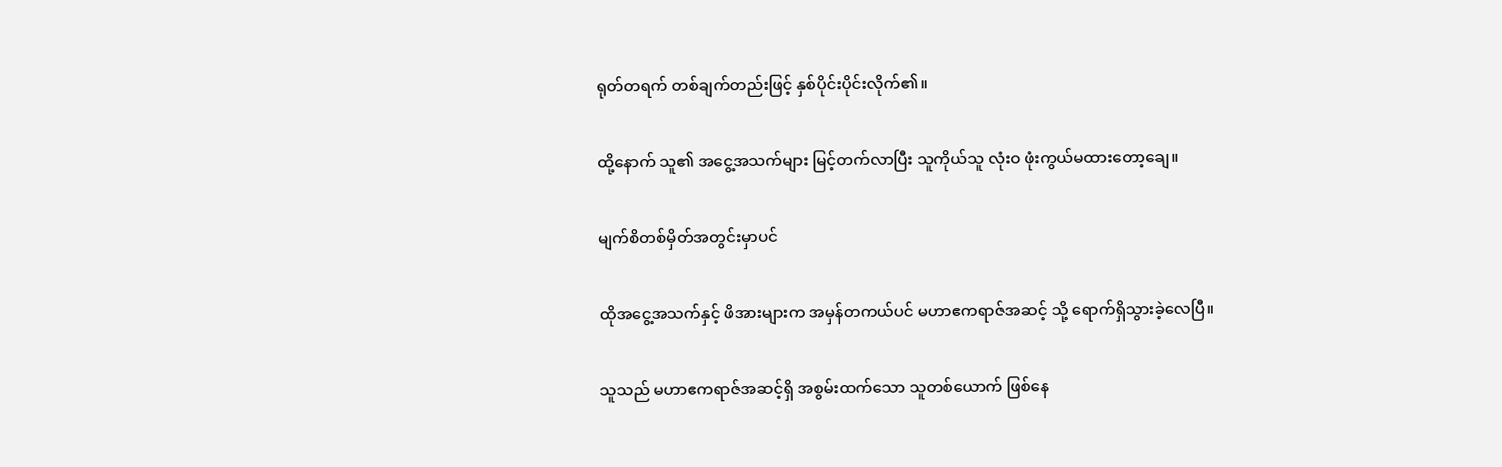ရုတ်တရက် တစ်ချက်တည်းဖြင့် နှစ်ပိုင်းပိုင်းလိုက်၏။

ထို့နောက် သူ၏ အငွေ့အသက်များ မြင့်တက်လာပြီး သူကိုယ်သူ လုံးဝ ဖုံးကွယ်မထားတော့ချေ။

မျက်စိတစ်မှိတ်အတွင်းမှာပင်

ထိုအငွေ့အသက်နှင့် ဖိအားများက အမှန်တကယ်ပင် မဟာဧကရာဇ်အဆင့် သို့ ရောက်ရှိသွားခဲ့လေပြီ။

သူသည် မဟာဧကရာဇ်အဆင့်ရှိ အစွမ်းထက်သော သူတစ်ယောက် ဖြစ်နေ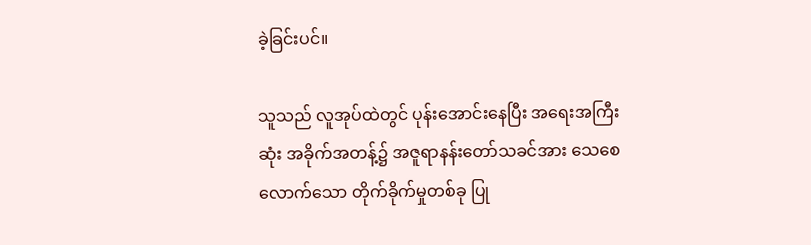ခဲ့ခြင်းပင်။

သူသည် လူအုပ်ထဲတွင် ပုန်းအောင်းနေပြီး အရေးအကြီးဆုံး အခိုက်အတန့်၌ အဇူရာနန်းတော်သခင်အား သေစေလောက်သော တိုက်ခိုက်မှုတစ်ခု ပြု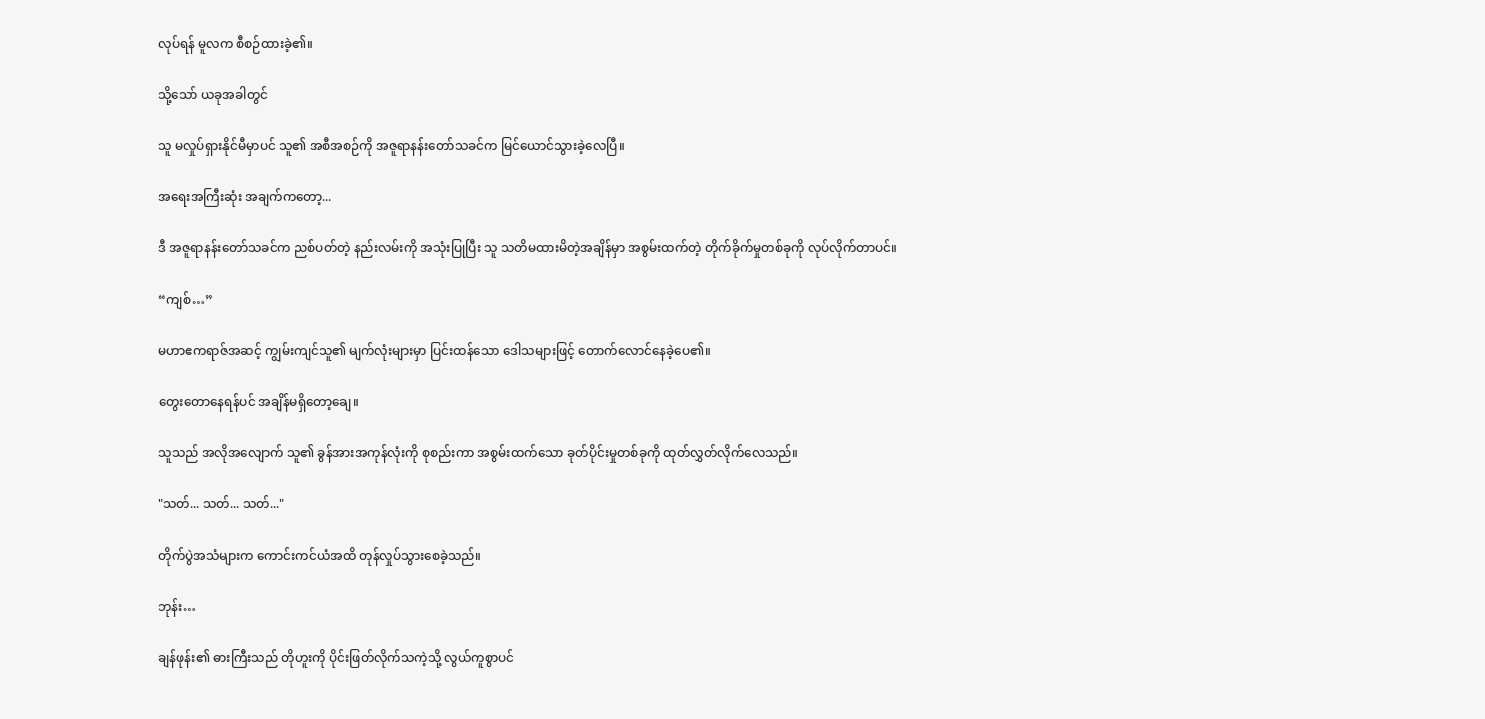လုပ်ရန် မူလက စီစဉ်ထားခဲ့၏။

သို့သော် ယခုအခါတွင်

သူ မလှုပ်ရှားနိုင်မီမှာပင် သူ၏ အစီအစဉ်ကို အဇူရာနန်းတော်သခင်က မြင်ယောင်သွားခဲ့လေပြီ။

အရေးအကြီးဆုံး အချက်ကတော့...

ဒီ အဇူရာနန်းတော်သခင်က ညစ်ပတ်တဲ့ နည်းလမ်းကို အသုံးပြုပြီး သူ သတိမထားမိတဲ့အချိန်မှာ အစွမ်းထက်တဲ့ တိုက်ခိုက်မှုတစ်ခုကို လုပ်လိုက်တာပင်။

“ကျစ်…”

မဟာဧကရာဇ်အဆင့် ကျွမ်းကျင်သူ၏ မျက်လုံးများမှာ ပြင်းထန်သော ဒေါသများဖြင့် တောက်လောင်နေခဲ့ပေ၏။

တွေးတောနေရန်ပင် အချိန်မရှိတော့ချေ။

သူသည် အလိုအလျောက် သူ၏ ခွန်အားအကုန်လုံးကို စုစည်းကာ အစွမ်းထက်သော ခုတ်ပိုင်းမှုတစ်ခုကို ထုတ်လွှတ်လိုက်လေသည်။

"သတ်... သတ်... သတ်..."

တိုက်ပွဲအသံများက ကောင်းကင်ယံအထိ တုန်လှုပ်သွားစေခဲ့သည်။

ဘုန်း…

ချန်ဖုန်း၏ ဓားကြီးသည် တိုဟူးကို ပိုင်းဖြတ်လိုက်သကဲ့သို့ လွယ်ကူစွာပင်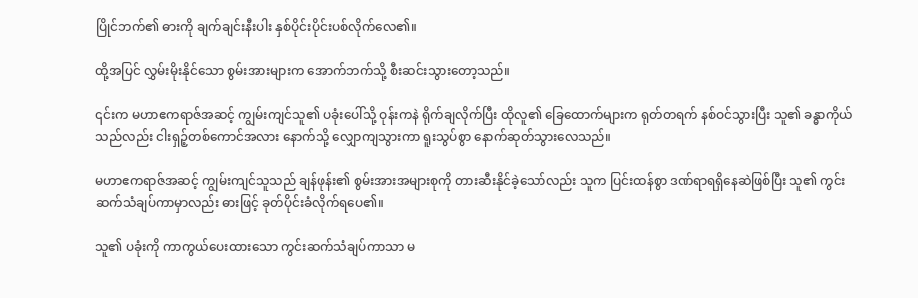ပြိုင်ဘက်၏ ဓားကို ချက်ချင်းနီးပါး နှစ်ပိုင်းပိုင်းပစ်လိုက်လေ၏။

ထို့အပြင် လွှမ်းမိုးနိုင်သော စွမ်းအားများက အောက်ဘက်သို့ စီးဆင်းသွားတော့သည်။

၎င်းက မဟာဧကရာဇ်အဆင့် ကျွမ်းကျင်သူ၏ ပခုံးပေါ်သို့ ဝုန်းကနဲ ရိုက်ချလိုက်ပြီး ထိုလူ၏ ခြေထောက်များက ရုတ်တရက် နစ်ဝင်သွားပြီး သူ၏ ခန္ဓာကိုယ်သည်လည်း ငါးရှဉ့်တစ်ကောင်အလား နောက်သို့ လျှောကျသွားကာ ရူးသွပ်စွာ နောက်ဆုတ်သွားလေသည်။

မဟာဧကရာဇ်အဆင့် ကျွမ်းကျင်သူသည် ချန်ဖုန်း၏ စွမ်းအားအများစုကို တားဆီးနိုင်ခဲ့သော်လည်း သူက ပြင်းထန်စွာ ဒဏ်ရာရရှိနေဆဲဖြစ်ပြီး သူ၏ ကွင်းဆက်သံချပ်ကာမှာလည်း ဓားဖြင့် ခုတ်ပိုင်းခံလိုက်ရပေ၏။

သူ၏ ပခုံးကို ကာကွယ်ပေးထားသော ကွင်းဆက်သံချပ်ကာသာ မ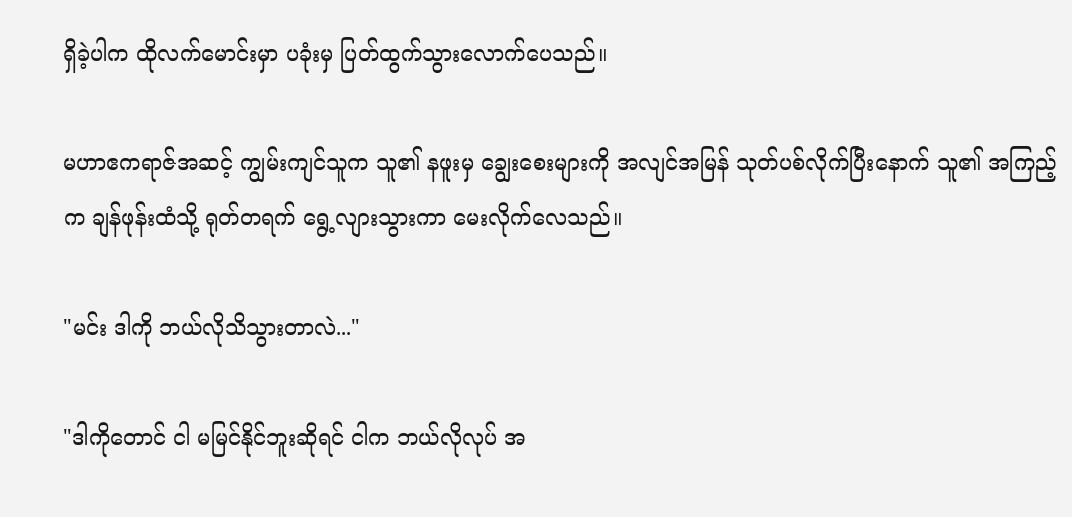ရှိခဲ့ပါက ထိုလက်မောင်းမှာ ပခုံးမှ ပြတ်ထွက်သွားလောက်ပေသည်။

မဟာဧကရာဇ်အဆင့် ကျွမ်းကျင်သူက သူ၏ နဖူးမှ ချွေးစေးများကို အလျင်အမြန် သုတ်ပစ်လိုက်ပြီးနောက် သူ၏ အကြည့်က ချန်ဖုန်းထံသို့ ရုတ်တရက် ရွေ့လျားသွားကာ မေးလိုက်လေသည်။

"မင်း ဒါကို ဘယ်လိုသိသွားတာလဲ..."

"ဒါကိုတောင် ငါ မမြင်နိုင်ဘူးဆိုရင် ငါက ဘယ်လိုလုပ် အ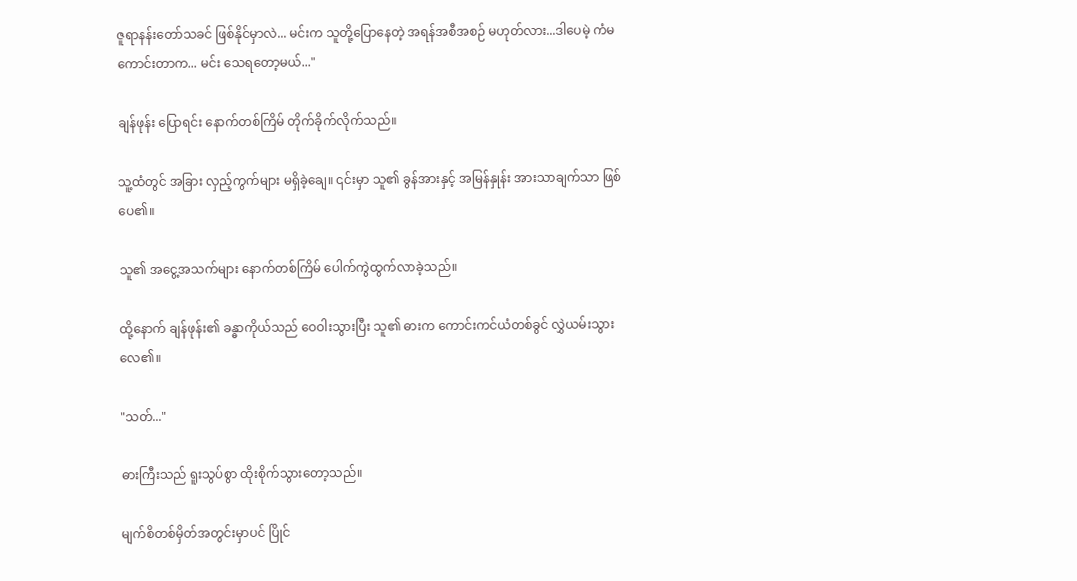ဇူရာနန်းတော်သခင် ဖြစ်နိုင်မှာလဲ... မင်းက သူတို့ပြောနေတဲ့ အရန်အစီအစဉ် မဟုတ်လား...ဒါပေမဲ့ ကံမကောင်းတာက... မင်း သေရတော့မယ်..."

ချန်ဖုန်း ပြောရင်း နောက်တစ်ကြိမ် တိုက်ခိုက်လိုက်သည်။

သူ့ထံတွင် အခြား လှည့်ကွက်များ မရှိခဲ့ချေ။ ၎င်းမှာ သူ၏ ခွန်အားနှင့် အမြန်နှုန်း အားသာချက်သာ ဖြစ်ပေ၏။

သူ၏ အငွေ့အသက်များ နောက်တစ်ကြိမ် ပေါက်ကွဲထွက်လာခဲ့သည်။

ထို့နောက် ချန်ဖုန်း၏ ခန္ဓာကိုယ်သည် ဝေဝါးသွားပြီး သူ၏ ဓားက ကောင်းကင်ယံတစ်ခွင် လွှဲယမ်းသွားလေ၏။

"သတ်..."

ဓားကြီးသည် ရူးသွပ်စွာ ထိုးစိုက်သွားတော့သည်။

မျက်စိတစ်မှိတ်အတွင်းမှာပင် ပြိုင်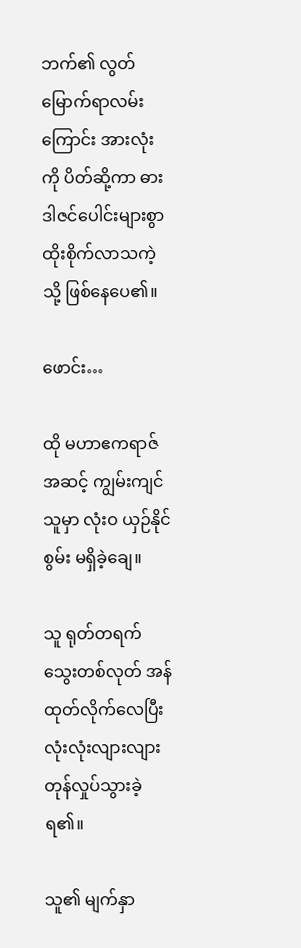ဘက်၏ လွတ်မြောက်ရာလမ်းကြောင်း အားလုံးကို ပိတ်ဆို့ကာ ဓား ဒါဇင်ပေါင်းများစွာ ထိုးစိုက်လာသကဲ့သို့ ဖြစ်နေပေ၏။

ဖောင်း…

ထို မဟာဧကရာဇ်အဆင့် ကျွမ်းကျင်သူမှာ လုံးဝ ယှဉ်နိုင်စွမ်း မရှိခဲ့ချေ။

သူ ရုတ်တရက် သွေးတစ်လုတ် အန်ထုတ်လိုက်လေပြီး လုံးလုံးလျားလျား တုန်လှုပ်သွားခဲ့ရ၏။

သူ၏ မျက်နှာ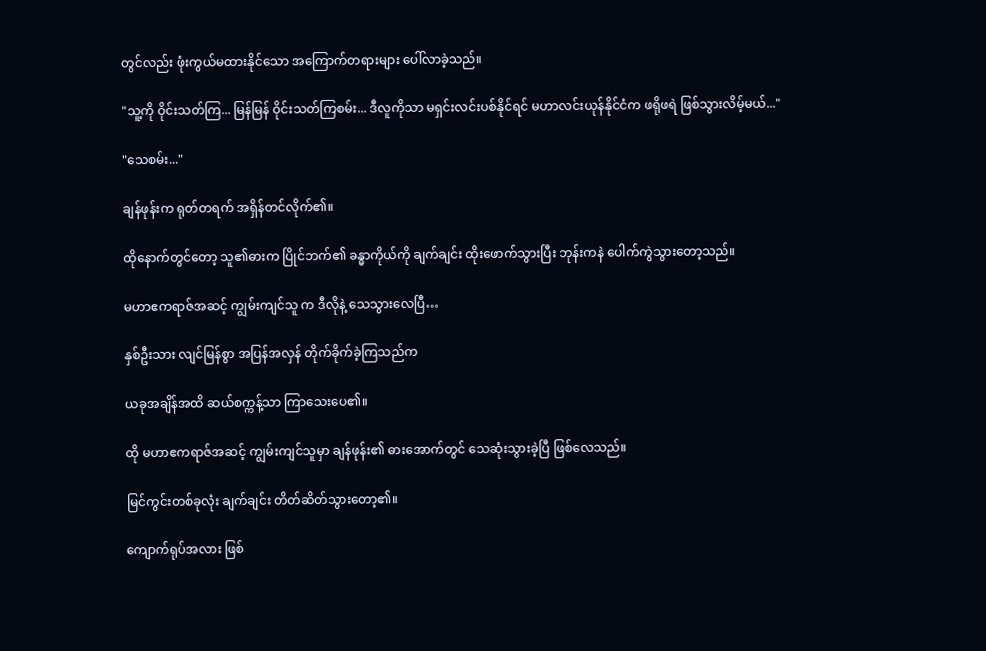တွင်လည်း ဖုံးကွယ်မထားနိုင်သော အကြောက်တရားများ ပေါ်လာခဲ့သည်။

"သူ့ကို ဝိုင်းသတ်ကြ... မြန်မြန် ဝိုင်းသတ်ကြစမ်း... ဒီလူကိုသာ မရှင်းလင်းပစ်နိုင်ရင် မဟာလင်းယုန်နိုင်ငံက ဖရိုဖရဲ ဖြစ်သွားလိမ့်မယ်..."

"သေစမ်း..."

ချန်ဖုန်းက ရုတ်တရက် အရှိန်တင်လိုက်၏။

ထိုနောက်တွင်တော့ သူ၏ဓားက ပြိုင်ဘက်၏ ခန္ဓာကိုယ်ကို ချက်ချင်း ထိုးဖောက်သွားပြီး ဘုန်းကနဲ ပေါက်ကွဲသွားတော့သည်။

မဟာဧကရာဇ်အဆင့် ကျွမ်းကျင်သူ က ဒီလိုနဲ့ သေသွားလေပြီ…

နှစ်ဦးသား လျင်မြန်စွာ အပြန်အလှန် တိုက်ခိုက်ခဲ့ကြသည်က

ယခုအချိန်အထိ ဆယ်စက္ကန့်သာ ကြာသေးပေ၏။

ထို မဟာဧကရာဇ်အဆင့် ကျွမ်းကျင်သူမှာ ချန်ဖုန်း၏ ဓားအောက်တွင် သေဆုံးသွားခဲ့ပြီ ဖြစ်လေသည်။

မြင်ကွင်းတစ်ခုလုံး ချက်ချင်း တိတ်ဆိတ်သွားတော့၏။

ကျောက်ရုပ်အလား ဖြစ်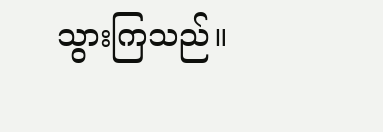သွားကြသည်။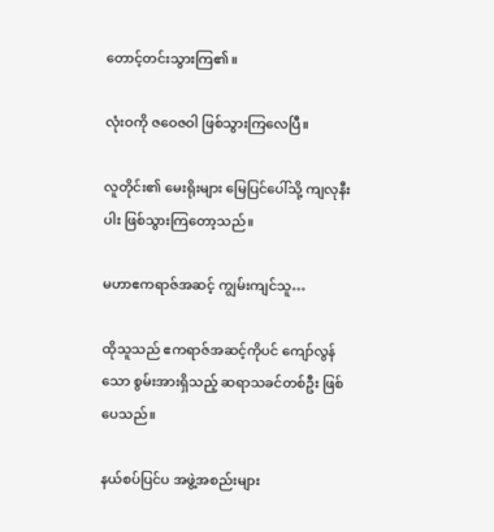တောင့်တင်းသွားကြ၏။

လုံးဝကို ဇဝေဇဝါ ဖြစ်သွားကြလေပြီ။

လူတိုင်း၏ မေးရိုးများ မြေပြင်ပေါ်သို့ ကျလုနီးပါး ဖြစ်သွားကြတော့သည်။

မဟာဧကရာဇ်အဆင့် ကျွမ်းကျင်သူ…

ထိုသူသည် ဧကရာဇ်အဆင့်ကိုပင် ကျော်လွန်သော စွမ်းအားရှိသည့် ဆရာသခင်တစ်ဦး ဖြစ်ပေသည်။

နယ်စပ်ပြင်ပ အဖွဲ့အစည်းများ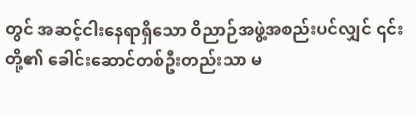တွင် အဆင့်ငါးနေရာရှိသော ဝိညာဉ်အဖွဲ့အစည်းပင်လျှင် ၎င်းတို့၏ ခေါင်းဆောင်တစ်ဦးတည်းသာ မ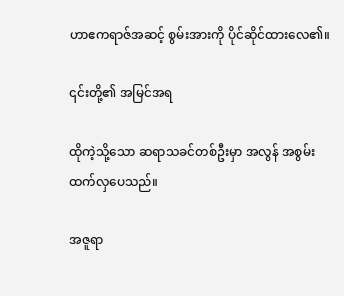ဟာဧကရာဇ်အဆင့် စွမ်းအားကို ပိုင်ဆိုင်ထားလေ၏။

၎င်းတို့၏ အမြင်အရ

ထိုကဲ့သို့သော ဆရာသခင်တစ်ဦးမှာ အလွန် အစွမ်းထက်လှပေသည်။

အဇူရာ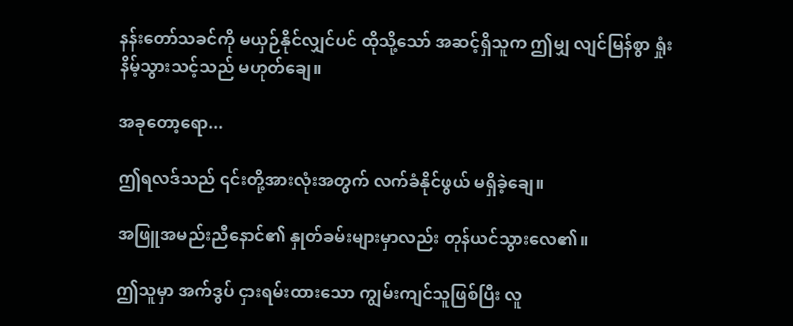နန်းတော်သခင်ကို မယှဉ်နိုင်လျှင်ပင် ထိုသို့သော် အဆင့်ရှိသူက ဤမျှ လျင်မြန်စွာ ရှုံးနိမ့်သွားသင့်သည် မဟုတ်ချေ။

အခုတော့ရော...

ဤရလဒ်သည် ၎င်းတို့အားလုံးအတွက် လက်ခံနိုင်ဖွယ် မရှိခဲ့ချေ။

အဖြူအမည်းညီနောင်၏ နှုတ်ခမ်းများမှာလည်း တုန်ယင်သွားလေ၏။

ဤသူမှာ အက်ဒွပ် ငှားရမ်းထားသော ကျွမ်းကျင်သူဖြစ်ပြီး လူ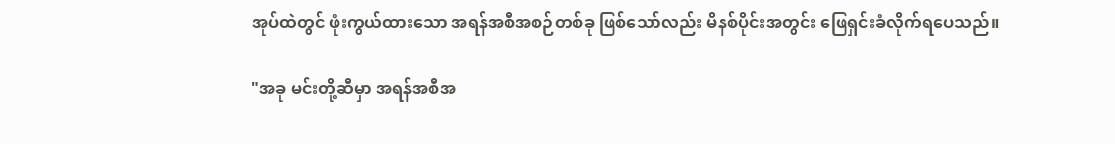အုပ်ထဲတွင် ဖုံးကွယ်ထားသော အရန်အစီအစဉ်တစ်ခု ဖြစ်သော်လည်း မိနစ်ပိုင်းအတွင်း ဖြေရှင်းခံလိုက်ရပေသည်။

"အခု မင်းတို့ဆီမှာ အရန်အစီအ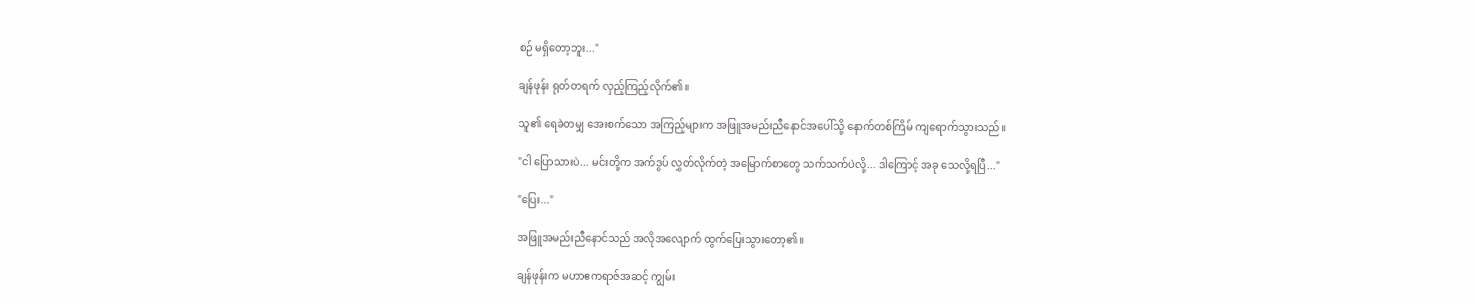စဉ် မရှိတော့ဘူး..."

ချန်ဖုန်း ရုတ်တရက် လှည့်ကြည့်လိုက်၏။

သူ၏ ရေခဲတမျှ အေးစက်သော အကြည့်များက အဖြူအမည်းညီနောင်အပေါ်သို့ နောက်တစ်ကြိမ် ကျရောက်သွားသည်။

"ငါ ပြောသားပဲ... မင်းတို့က အက်ဒွပ် လွှတ်လိုက်တဲ့ အမြောက်စာတွေ သက်သက်ပဲလို့... ဒါကြောင့် အခု သေလို့ရပြီ..."

"ပြေး..."

အဖြူအမည်းညီနောင်သည် အလိုအလျောက် ထွက်ပြေးသွားတော့၏။

ချန်ဖုန်းက မဟာဧကရာဇ်အဆင့် ကျွမ်း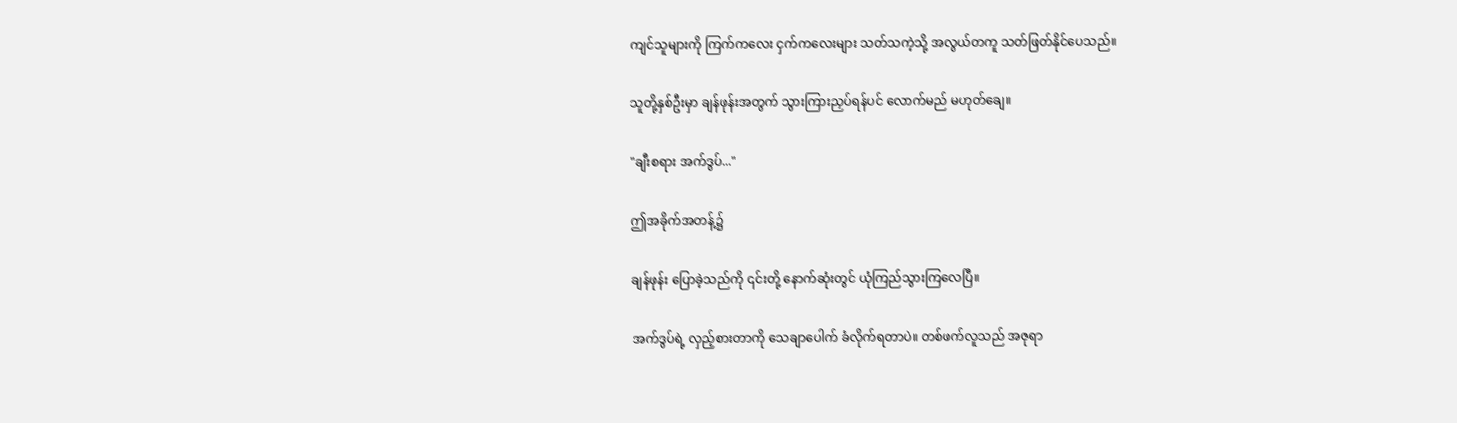ကျင်သူများကို ကြက်ကလေး ငှက်ကလေးများ သတ်သကဲ့သို့ အလွယ်တကူ သတ်ဖြတ်နိုင်ပေသည်။

သူတို့နှစ်ဦးမှာ ချန်ဖုန်းအတွက် သွားကြားညှပ်ရန်ပင် လောက်မည် မဟုတ်ချေ။

"ချီးစရား အက်ဒွပ်..."

ဤအခိုက်အတန့်၌

ချန်ဖုန်း ပြောခဲ့သည်ကို ၎င်းတို့ နောက်ဆုံးတွင် ယုံကြည်သွားကြလေပြီ။

အက်ဒွပ်ရဲ့ လှည့်စားတာကို သေချာပေါက် ခံလိုက်ရတာပဲ။ တစ်ဖက်လူသည် အဇုရာ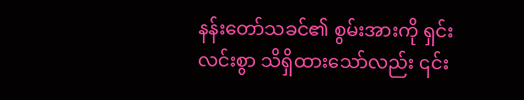နန်းတော်သခင်၏ စွမ်းအားကို ရှင်းလင်းစွာ သိရှိထားသော်လည်း ၎င်း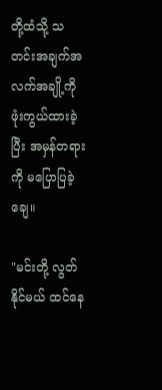တို့ထံသို့ သတင်းအချက်အလက်အချို့ကို ဖုံးကွယ်ထားခဲ့ပြီး အမှန်တရားကို မပြောပြခဲ့ချေ။

"မင်းတို့ လွတ်နိုင်မယ် ထင်နေ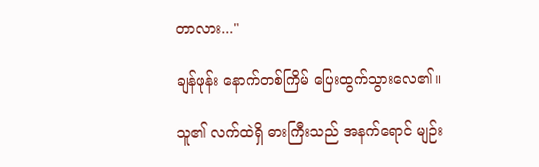တာလား..."

ချန်ဖုန်း နောက်တစ်ကြိမ် ပြေးထွက်သွားလေ၏။

သူ၏ လက်ထဲရှိ ဓားကြီးသည် အနက်ရောင် မျဉ်း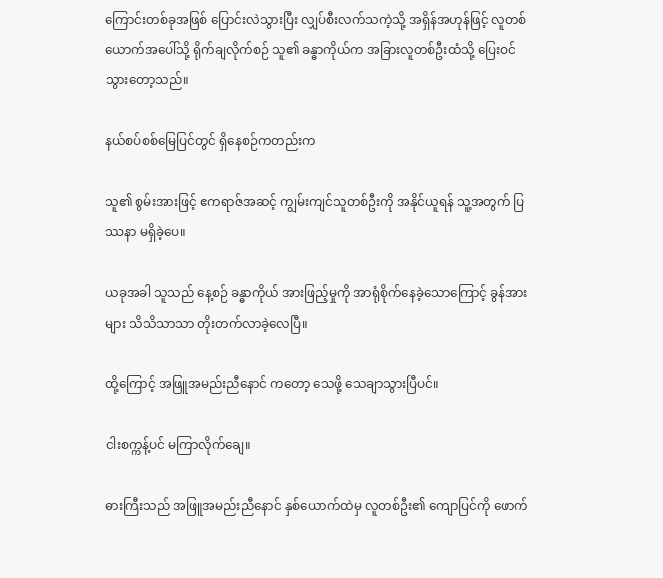ကြောင်းတစ်ခုအဖြစ် ပြောင်းလဲသွားပြီး လျှပ်စီးလက်သကဲ့သို့ အရှိန်အဟုန်ဖြင့် လူတစ်ယောက်အပေါ်သို့ ရိုက်ချလိုက်စဉ် သူ၏ ခန္ဓာကိုယ်က အခြားလူတစ်ဦးထံသို့ ပြေးဝင်သွားတော့သည်။

နယ်စပ်စစ်မြေပြင်တွင် ရှိနေစဉ်ကတည်းက

သူ၏ စွမ်းအားဖြင့် ဧကရာဇ်အဆင့် ကျွမ်းကျင်သူတစ်ဦးကို အနိုင်ယူရန် သူ့အတွက် ပြဿနာ မရှိခဲ့ပေ။

ယခုအခါ သူသည် နေ့စဉ် ခန္ဓာကိုယ် အားဖြည့်မှုကို အာရုံစိုက်နေခဲ့သောကြောင့် ခွန်အားများ သိသိသာသာ တိုးတက်လာခဲ့လေပြီ။

ထို့ကြောင့် အဖြူအမည်းညီနောင် ကတော့ သေဖို့ သေချာသွားပြီပင်။

ငါးစက္ကန့်ပင် မကြာလိုက်ချေ။

ဓားကြီးသည် အဖြူအမည်းညီနောင် နှစ်ယောက်ထဲမှ လူတစ်ဦး၏ ကျောပြင်ကို ဖောက်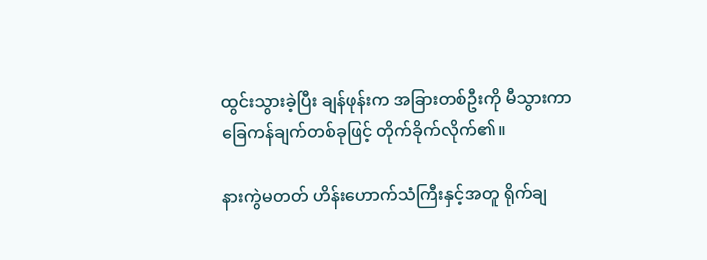ထွင်းသွားခဲ့ပြီး ချန်ဖုန်းက အခြားတစ်ဦးကို မီသွားကာ ခြေကန်ချက်တစ်ခုဖြင့် တိုက်ခိုက်လိုက်၏။

နားကွဲမတတ် ဟိန်းဟောက်သံကြီးနှင့်အတူ ရိုက်ချ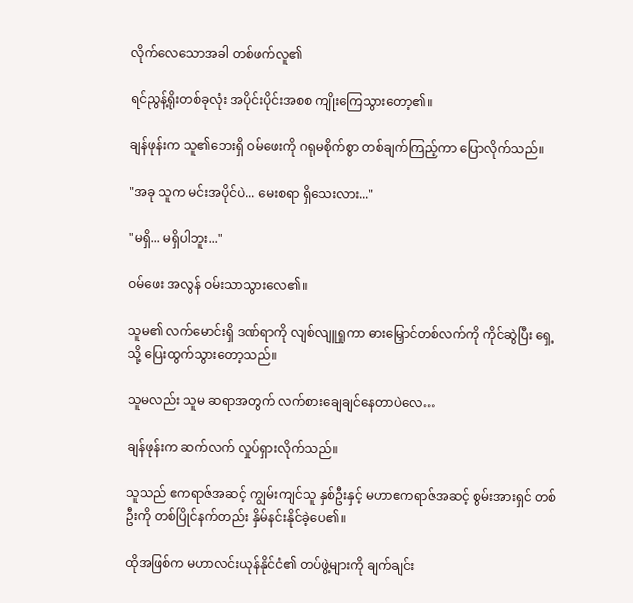လိုက်လေသောအခါ တစ်ဖက်လူ၏

ရင်ညွန့်ရိုးတစ်ခုလုံး အပိုင်းပိုင်းအစစ ကျိုးကြေသွားတော့၏။

ချန်ဖုန်းက သူ၏ဘေးရှိ ဝမ်ဖေးကို ဂရုမစိုက်စွာ တစ်ချက်ကြည့်ကာ ပြောလိုက်သည်။

"အခု သူက မင်းအပိုင်ပဲ... မေးစရာ ရှိသေးလား..."

"မရှိ... မရှိပါဘူး..."

ဝမ်ဖေး အလွန် ဝမ်းသာသွားလေ၏။

သူမ၏ လက်မောင်းရှိ ဒဏ်ရာကို လျစ်လျူရှုကာ ဓားမြှောင်တစ်လက်ကို ကိုင်ဆွဲပြီး ရှေ့သို့ ပြေးထွက်သွားတော့သည်။

သူမလည်း သူမ ဆရာအတွက် လက်စားချေချင်နေတာပဲလေ…

ချန်ဖုန်းက ဆက်လက် လှုပ်ရှားလိုက်သည်။

သူသည် ဧကရာဇ်အဆင့် ကျွမ်းကျင်သူ နှစ်ဦးနှင့် မဟာဧကရာဇ်အဆင့် စွမ်းအားရှင် တစ်ဦးကို တစ်ပြိုင်နက်တည်း နှိမ်နင်းနိုင်ခဲ့ပေ၏။

ထိုအဖြစ်က မဟာလင်းယုန်နိုင်ငံ၏ တပ်ဖွဲ့များကို ချက်ချင်း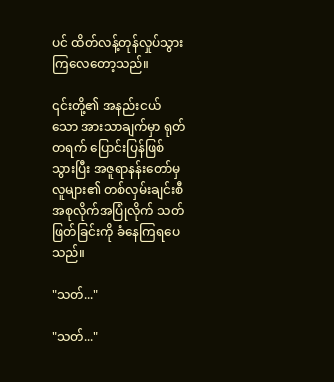ပင် ထိတ်လန့်တုန်လှုပ်သွားကြလေတော့သည်။

၎င်းတို့၏ အနည်းငယ်သော အားသာချက်မှာ ရုတ်တရက် ပြောင်းပြန်ဖြစ်သွားပြီး အဇူရာနန်းတော်မှ လူများ၏ တစ်လှမ်းချင်းစီ အစုလိုက်အပြုံလိုက် သတ်ဖြတ်ခြင်းကို ခံနေကြရပေသည်။

"သတ်..."

"သတ်..."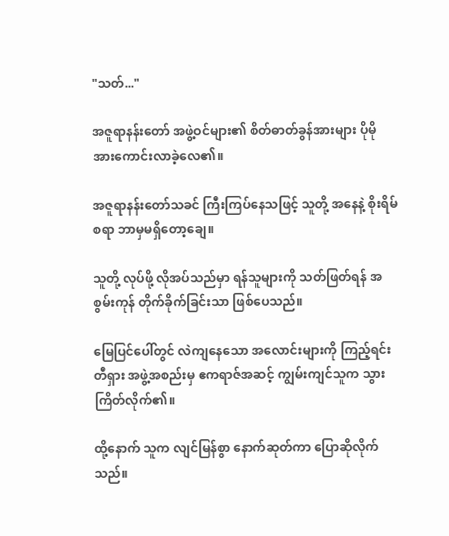"သတ်..."

အဇူရာနန်းတော် အဖွဲ့ဝင်များ၏ စိတ်ဓာတ်ခွန်အားများ ပိုမို အားကောင်းလာခဲ့လေ၏။

အဇူရာနန်းတော်သခင် ကြီးကြပ်နေသဖြင့် သူတို့ အနေနဲ့ စိုးရိမ်စရာ ဘာမှမရှိတော့ချေ။

သူတို့ လုပ်ဖို့ လိုအပ်သည်မှာ ရန်သူများကို သတ်ဖြတ်ရန် အစွမ်းကုန် တိုက်ခိုက်ခြင်းသာ ဖြစ်ပေသည်။

မြေပြင်ပေါ်တွင် လဲကျနေသော အလောင်းများကို ကြည့်ရင်း တီရှား အဖွဲ့အစည်းမှ ဧကရာဇ်အဆင့် ကျွမ်းကျင်သူက သွားကြိတ်လိုက်၏။

ထို့နောက် သူက လျင်မြန်စွာ နောက်ဆုတ်ကာ ပြောဆိုလိုက်သည်။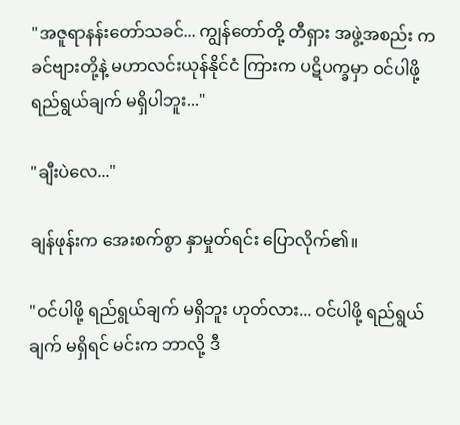"အဇူရာနန်းတော်သခင်... ကျွန်တော်တို့ တီရှား အဖွဲ့အစည်း က ခင်ဗျားတို့နဲ့ မဟာလင်းယုန်နိုင်ငံ ကြားက ပဋိပက္ခမှာ ဝင်ပါဖို့ ရည်ရွယ်ချက် မရှိပါဘူး..."

"ချီးပဲလေ..."

ချန်ဖုန်းက အေးစက်စွာ နှာမှုတ်ရင်း ပြောလိုက်၏။

"ဝင်ပါဖို့ ရည်ရွယ်ချက် မရှိဘူး ဟုတ်လား... ဝင်ပါဖို့ ရည်ရွယ်ချက် မရှိရင် မင်းက ဘာလို့ ဒီ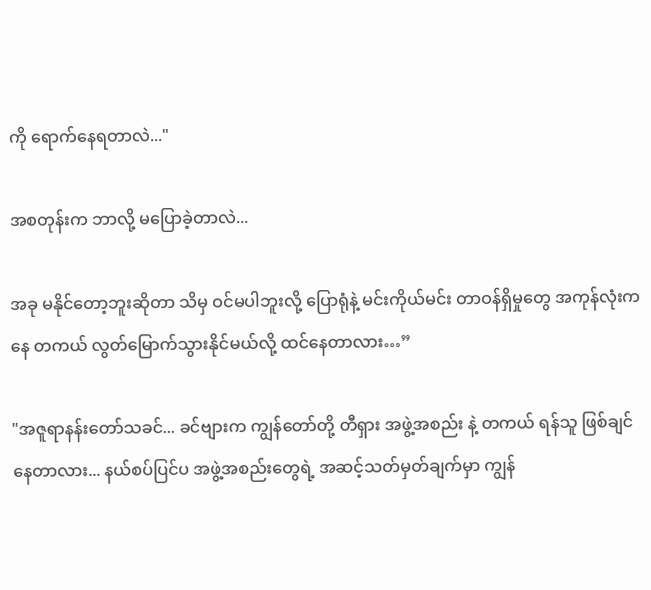ကို ရောက်နေရတာလဲ..."

အစတုန်းက ဘာလို့ မပြောခဲ့တာလဲ...

အခု မနိုင်တော့ဘူးဆိုတာ သိမှ ဝင်မပါဘူးလို့ ပြောရုံနဲ့ မင်းကိုယ်မင်း တာဝန်ရှိမှုတွေ အကုန်လုံးကနေ တကယ် လွတ်မြောက်သွားနိုင်မယ်လို့ ထင်နေတာလား…”

"အဇူရာနန်းတော်သခင်... ခင်ဗျားက ကျွန်တော်တို့ တီရှား အဖွဲ့အစည်း နဲ့ တကယ် ရန်သူ ဖြစ်ချင်နေတာလား... နယ်စပ်ပြင်ပ အဖွဲ့အစည်းတွေရဲ့ အဆင့်သတ်မှတ်ချက်မှာ ကျွန်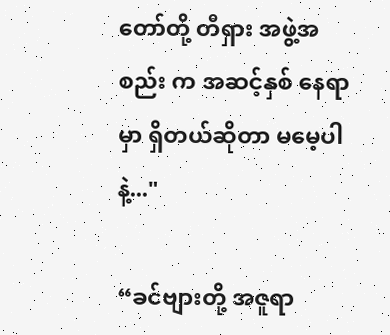တော်တို့ တီရှား အဖွဲ့အစည်း က အဆင့်နှစ် နေရာမှာ ရှိတယ်ဆိုတာ မမေ့ပါနဲ့..."

“ခင်ဗျားတို့ အဇူရာ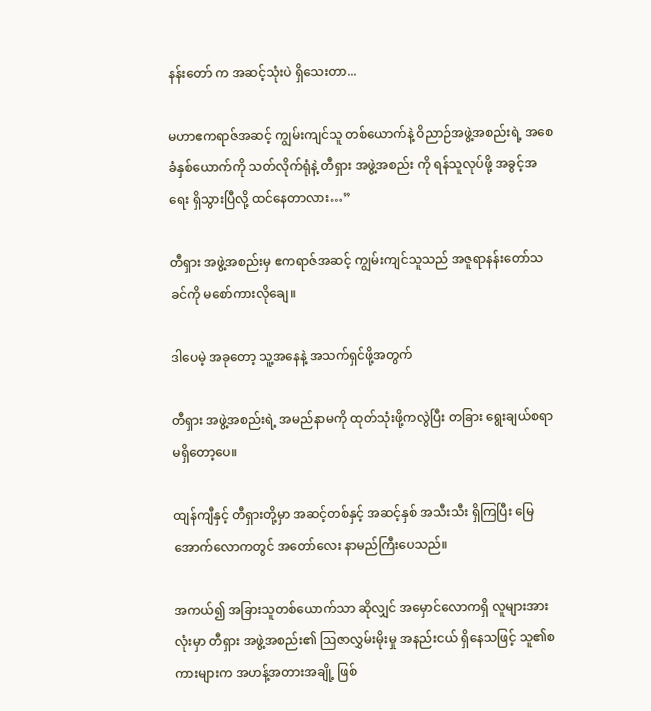နန်းတော် က အဆင့်သုံးပဲ ရှိသေးတာ...

မဟာဧကရာဇ်အဆင့် ကျွမ်းကျင်သူ တစ်ယောက်နဲ့ ဝိညာဉ်အဖွဲ့အစည်းရဲ့ အစေခံနှစ်ယောက်ကို သတ်လိုက်ရုံနဲ့ တီရှား အဖွဲ့အစည်း ကို ရန်သူလုပ်ဖို့ အခွင့်အရေး ရှိသွားပြီလို့ ထင်နေတာလား…”

တီရှား အဖွဲ့အစည်းမှ ဧကရာဇ်အဆင့် ကျွမ်းကျင်သူသည် အဇူရာနန်းတော်သခင်ကို မစော်ကားလိုချေ။

ဒါပေမဲ့ အခုတော့ သူ့အနေနဲ့ အသက်ရှင်ဖို့အတွက်

တီရှား အဖွဲ့အစည်းရဲ့ အမည်နာမကို ထုတ်သုံးဖို့ကလွဲပြီး တခြား ရွေးချယ်စရာ မရှိတော့ပေ။

ထျန်ကျီနှင့် တီရှားတို့မှာ အဆင့်တစ်နှင့် အဆင့်နှစ် အသီးသီး ရှိကြပြီး မြေအောက်လောကတွင် အတော်လေး နာမည်ကြီးပေသည်။

အကယ်၍ အခြားသူတစ်ယောက်သာ ဆိုလျှင် အမှောင်လောကရှိ လူများအားလုံးမှာ တီရှား အဖွဲ့အစည်း၏ ဩဇာလွှမ်းမိုးမှု အနည်းငယ် ရှိနေသဖြင့် သူ၏စကားများက အဟန့်အတားအချို့ ဖြစ်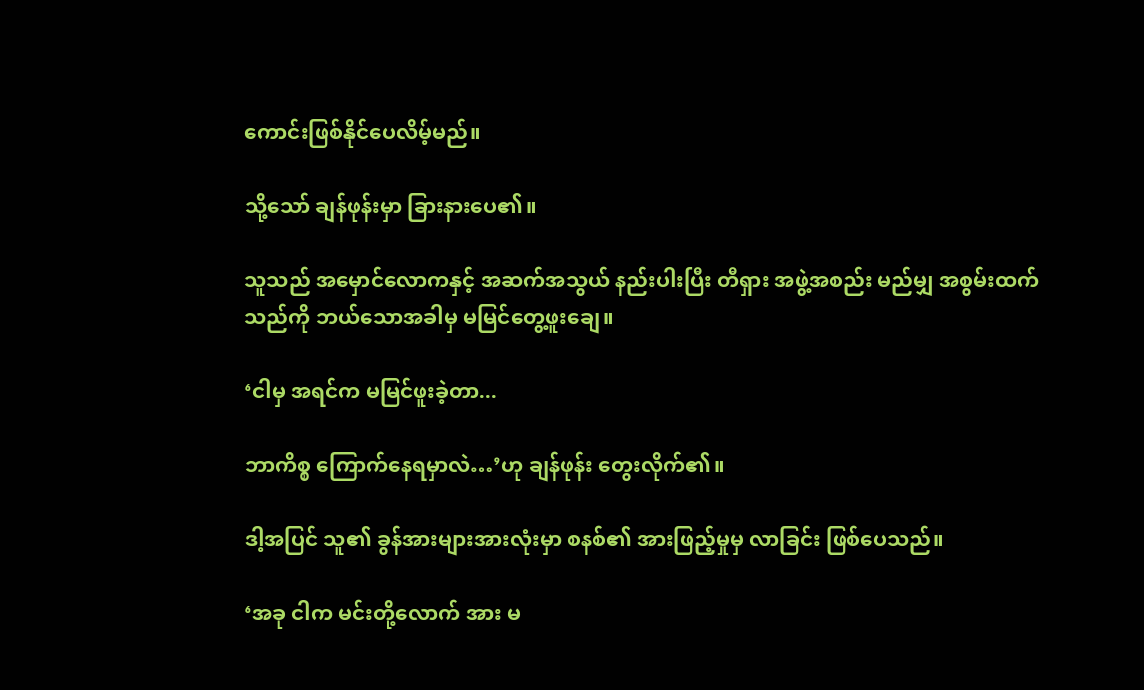ကောင်းဖြစ်နိုင်ပေလိမ့်မည်။

သို့သော် ချန်ဖုန်းမှာ ခြားနားပေ၏။

သူသည် အမှောင်လောကနှင့် အဆက်အသွယ် နည်းပါးပြီး တီရှား အဖွဲ့အစည်း မည်မျှ အစွမ်းထက်သည်ကို ဘယ်သောအခါမှ မမြင်တွေ့ဖူးချေ။

‘ငါမှ အရင်က မမြင်ဖူးခဲ့တာ...

ဘာကိစ္စ ကြောက်နေရမှာလဲ…’ဟု ချန်ဖုန်း တွေးလိုက်၏။

ဒါ့အပြင် သူ၏ ခွန်အားများအားလုံးမှာ စနစ်၏ အားဖြည့်မှုမှ လာခြင်း ဖြစ်ပေသည်။

‘အခု ငါက မင်းတို့လောက် အား မ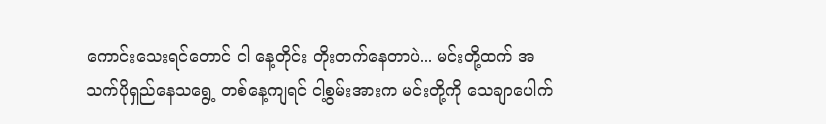ကောင်းသေးရင်တောင် ငါ နေ့တိုင်း တိုးတက်နေတာပဲ... မင်းတို့ထက် အသက်ပိုရှည်နေသရွေ့ တစ်နေ့ကျရင် ငါ့စွမ်းအားက မင်းတို့ကို သေချာပေါက်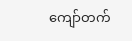ကျော်တက်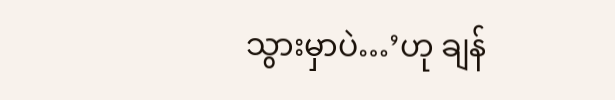သွားမှာပဲ…’ဟု ချန်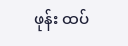ဖုန်း ထပ်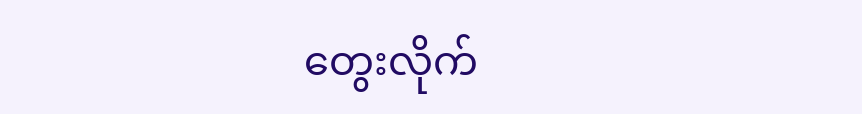တွေးလိုက်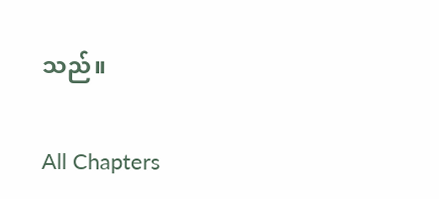သည်။

All Chapters